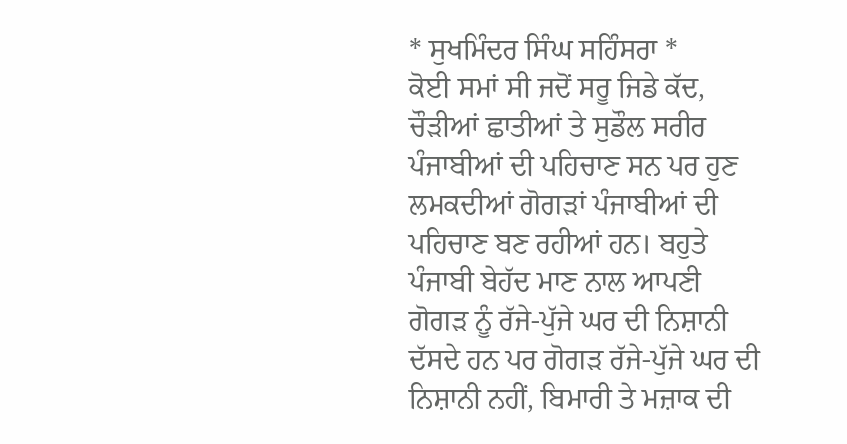* ਸੁਖਮਿੰਦਰ ਸਿੰਘ ਸਹਿੰਸਰਾ *
ਕੋਈ ਸਮਾਂ ਸੀ ਜਦੋਂ ਸਰੂ ਜਿਡੇ ਕੱਦ, ਚੌੜੀਆਂ ਛਾਤੀਆਂ ਤੇ ਸੁਡੌਲ ਸਰੀਰ ਪੰਜਾਬੀਆਂ ਦੀ ਪਹਿਚਾਣ ਸਨ ਪਰ ਹੁਣ ਲਮਕਦੀਆਂ ਗੋਗੜਾਂ ਪੰਜਾਬੀਆਂ ਦੀ ਪਹਿਚਾਣ ਬਣ ਰਹੀਆਂ ਹਨ। ਬਹੁਤੇ ਪੰਜਾਬੀ ਬੇਹੱਦ ਮਾਣ ਨਾਲ ਆਪਣੀ ਗੋਗੜ ਨੂੰ ਰੱਜੇ-ਪੁੱਜੇ ਘਰ ਦੀ ਨਿਸ਼ਾਨੀ ਦੱਸਦੇ ਹਨ ਪਰ ਗੋਗੜ ਰੱਜੇ-ਪੁੱਜੇ ਘਰ ਦੀ ਨਿਸ਼ਾਨੀ ਨਹੀਂ, ਬਿਮਾਰੀ ਤੇ ਮਜ਼ਾਕ ਦੀ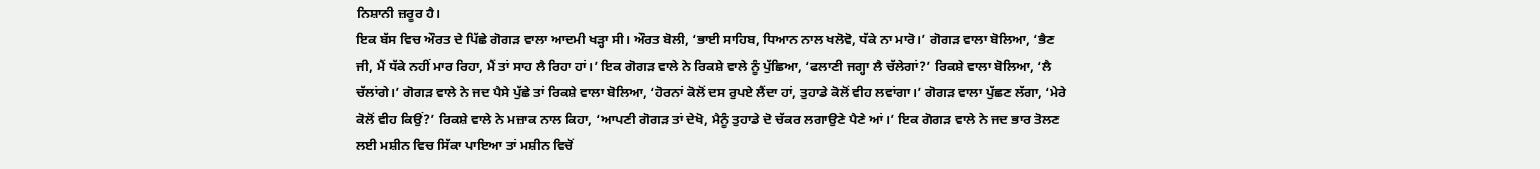ਨਿਸ਼ਾਨੀ ਜ਼ਰੂਰ ਹੈ।
ਇਕ ਬੱਸ ਵਿਚ ਔਰਤ ਦੇ ਪਿੱਛੇ ਗੋਗੜ ਵਾਲਾ ਆਦਮੀ ਖੜ੍ਹਾ ਸੀ। ਔਰਤ ਬੋਲੀ, ‘ਭਾਈ ਸਾਹਿਬ, ਧਿਆਨ ਨਾਲ ਖਲੋਵੋ, ਧੱਕੇ ਨਾ ਮਾਰੋ।’ ਗੋਗੜ ਵਾਲਾ ਬੋਲਿਆ, ‘ਭੈਣ ਜੀ, ਮੈਂ ਧੱਕੇ ਨਹੀਂ ਮਾਰ ਰਿਹਾ, ਮੈਂ ਤਾਂ ਸਾਹ ਲੈ ਰਿਹਾ ਹਾਂ।’ ਇਕ ਗੋਗੜ ਵਾਲੇ ਨੇ ਰਿਕਸ਼ੇ ਵਾਲੇ ਨੂੰ ਪੁੱਛਿਆ, ‘ਫਲਾਣੀ ਜਗ੍ਹਾ ਲੈ ਚੱਲੇਗਾਂ?’ ਰਿਕਸ਼ੇ ਵਾਲਾ ਬੋਲਿਆ, ‘ਲੈ ਚੱਲਾਂਗੇ।’ ਗੋਗੜ ਵਾਲੇ ਨੇ ਜਦ ਪੈਸੇ ਪੁੱਛੇ ਤਾਂ ਰਿਕਸ਼ੇ ਵਾਲਾ ਬੋਲਿਆ, ‘ਹੋਰਨਾਂ ਕੋਲੋਂ ਦਸ ਰੁਪਏ ਲੈਂਦਾ ਹਾਂ, ਤੁਹਾਡੇ ਕੋਲੋਂ ਵੀਹ ਲਵਾਂਗਾ।’ ਗੋਗੜ ਵਾਲਾ ਪੁੱਛਣ ਲੱਗਾ, ‘ਮੇਰੇ ਕੋਲੋਂ ਵੀਹ ਕਿਉਂ?’ ਰਿਕਸ਼ੇ ਵਾਲੇ ਨੇ ਮਜ਼ਾਕ ਨਾਲ ਕਿਹਾ, ‘ਆਪਣੀ ਗੋਗੜ ਤਾਂ ਦੇਖੋ, ਮੈਨੂੰ ਤੁਹਾਡੇ ਦੋ ਚੱਕਰ ਲਗਾਉਣੇ ਪੈਣੇ ਆਂ।’ ਇਕ ਗੋਗੜ ਵਾਲੇ ਨੇ ਜਦ ਭਾਰ ਤੋਲਣ ਲਈ ਮਸ਼ੀਨ ਵਿਚ ਸਿੱਕਾ ਪਾਇਆ ਤਾਂ ਮਸ਼ੀਨ ਵਿਚੋਂ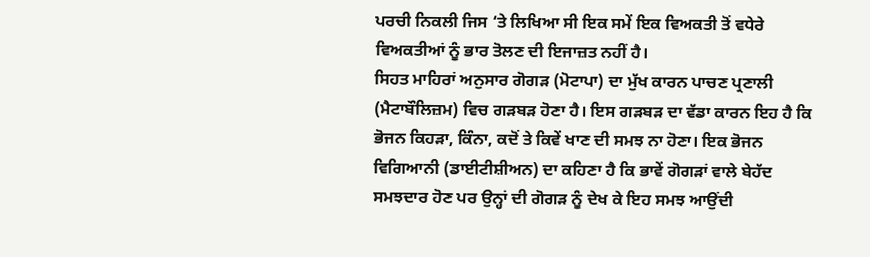ਪਰਚੀ ਨਿਕਲੀ ਜਿਸ ‘ਤੇ ਲਿਖਿਆ ਸੀ ਇਕ ਸਮੇਂ ਇਕ ਵਿਅਕਤੀ ਤੋਂ ਵਧੇਰੇ ਵਿਅਕਤੀਆਂ ਨੂੰ ਭਾਰ ਤੋਲਣ ਦੀ ਇਜਾਜ਼ਤ ਨਹੀਂ ਹੈ।
ਸਿਹਤ ਮਾਹਿਰਾਂ ਅਨੁਸਾਰ ਗੋਗੜ (ਮੋਟਾਪਾ) ਦਾ ਮੁੱਖ ਕਾਰਨ ਪਾਚਣ ਪ੍ਰਣਾਲੀ (ਮੈਟਾਬੌਲਿਜ਼ਮ) ਵਿਚ ਗੜਬੜ ਹੋਣਾ ਹੈ। ਇਸ ਗੜਬੜ ਦਾ ਵੱਡਾ ਕਾਰਨ ਇਹ ਹੈ ਕਿ ਭੋਜਨ ਕਿਹੜਾ, ਕਿੰਨਾ, ਕਦੋਂ ਤੇ ਕਿਵੇਂ ਖਾਣ ਦੀ ਸਮਝ ਨਾ ਹੋਣਾ। ਇਕ ਭੋਜਨ ਵਿਗਿਆਨੀ (ਡਾਈਟੀਸ਼ੀਅਨ) ਦਾ ਕਹਿਣਾ ਹੈ ਕਿ ਭਾਵੇਂ ਗੋਗੜਾਂ ਵਾਲੇ ਬੇਹੱਦ ਸਮਝਦਾਰ ਹੋਣ ਪਰ ਉਨ੍ਹਾਂ ਦੀ ਗੋਗੜ ਨੂੰ ਦੇਖ ਕੇ ਇਹ ਸਮਝ ਆਉਂਦੀ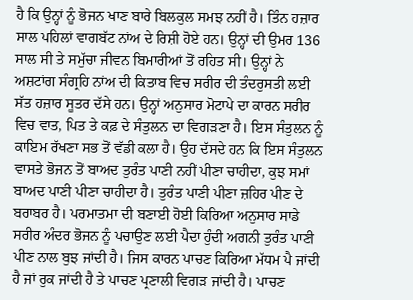ਹੈ ਕਿ ਉਨ੍ਹਾਂ ਨੂੰ ਭੋਜਨ ਖਾਣ ਬਾਰੇ ਬਿਲਕੁਲ ਸਮਝ ਨਹੀਂ ਹੈ। ਤਿੰਨ ਹਜ਼ਾਰ ਸਾਲ ਪਹਿਲਾਂ ਵਾਗਬੱਟ ਨਾਂਅ ਦੇ ਰਿਸ਼ੀ ਹੋਏ ਹਨ। ਉਨ੍ਹਾਂ ਦੀ ਉਮਰ 136 ਸਾਲ ਸੀ ਤੇ ਸਮੁੱਚਾ ਜੀਵਨ ਬਿਮਾਰੀਆਂ ਤੋਂ ਰਹਿਤ ਸੀ। ਉਨ੍ਹਾਂ ਨੇ ਅਸ਼ਟਾਂਗ ਸੰਗ੍ਰਹਿ ਨਾਂਅ ਦੀ ਕਿਤਾਬ ਵਿਚ ਸਰੀਰ ਦੀ ਤੰਦਰੁਸਤੀ ਲਈ ਸੱਤ ਹਜ਼ਾਰ ਸੂਤਰ ਦੱਸੇ ਹਨ। ਉਨ੍ਹਾਂ ਅਨੁਸਾਰ ਮੋਟਾਪੇ ਦਾ ਕਾਰਨ ਸਰੀਰ ਵਿਚ ਵਾਤ, ਪਿਤ ਤੇ ਕਫ਼ ਦੇ ਸੰਤੁਲਨ ਦਾ ਵਿਗੜਣਾ ਹੈ। ਇਸ ਸੰਤੁਲਨ ਨੂੰ ਕਾਇਮ ਰੱਖਣਾ ਸਭ ਤੋਂ ਵੱਡੀ ਕਲਾ ਹੈ। ਉਹ ਦੱਸਦੇ ਹਨ ਕਿ ਇਸ ਸੰਤੁਲਨ ਵਾਸਤੇ ਭੋਜਨ ਤੋਂ ਬਾਅਦ ਤੁਰੰਤ ਪਾਣੀ ਨਹੀਂ ਪੀਣਾ ਚਾਹੀਦਾ, ਕੁਝ ਸਮਾਂ ਬਾਅਦ ਪਾਣੀ ਪੀਣਾ ਚਾਹੀਦਾ ਹੈ। ਤੁਰੰਤ ਪਾਣੀ ਪੀਣਾ ਜ਼ਹਿਰ ਪੀਣ ਦੇ ਬਰਾਬਰ ਹੈ। ਪਰਮਾਤਮਾ ਦੀ ਬਣਾਈ ਹੋਈ ਕਿਰਿਆ ਅਨੁਸਾਰ ਸਾਡੇ ਸਰੀਰ ਅੰਦਰ ਭੋਜਨ ਨੂੰ ਪਚਾਉਣ ਲਈ ਪੈਦਾ ਹੁੰਦੀ ਅਗਨੀ ਤੁਰੰਤ ਪਾਣੀ ਪੀਣ ਨਾਲ ਬੁਝ ਜਾਂਦੀ ਹੈ। ਜਿਸ ਕਾਰਨ ਪਾਚਣ ਕਿਰਿਆ ਮੱਧਮ ਪੈ ਜਾਂਦੀ ਹੈ ਜਾਂ ਰੁਕ ਜਾਂਦੀ ਹੈ ਤੇ ਪਾਚਣ ਪ੍ਰਣਾਲੀ ਵਿਗੜ ਜਾਂਦੀ ਹੈ। ਪਾਚਣ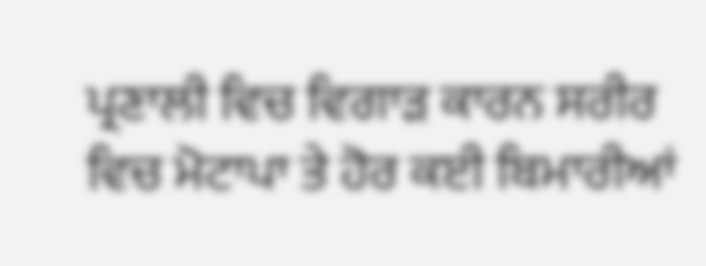ਪ੍ਰਣਾਲੀ ਵਿਚ ਵਿਗਾੜ ਕਾਰਨ ਸਰੀਰ ਵਿਚ ਮੋਟਾਪਾ ਤੇ ਹੋਰ ਕਈ ਬਿਮਾਰੀਆਂ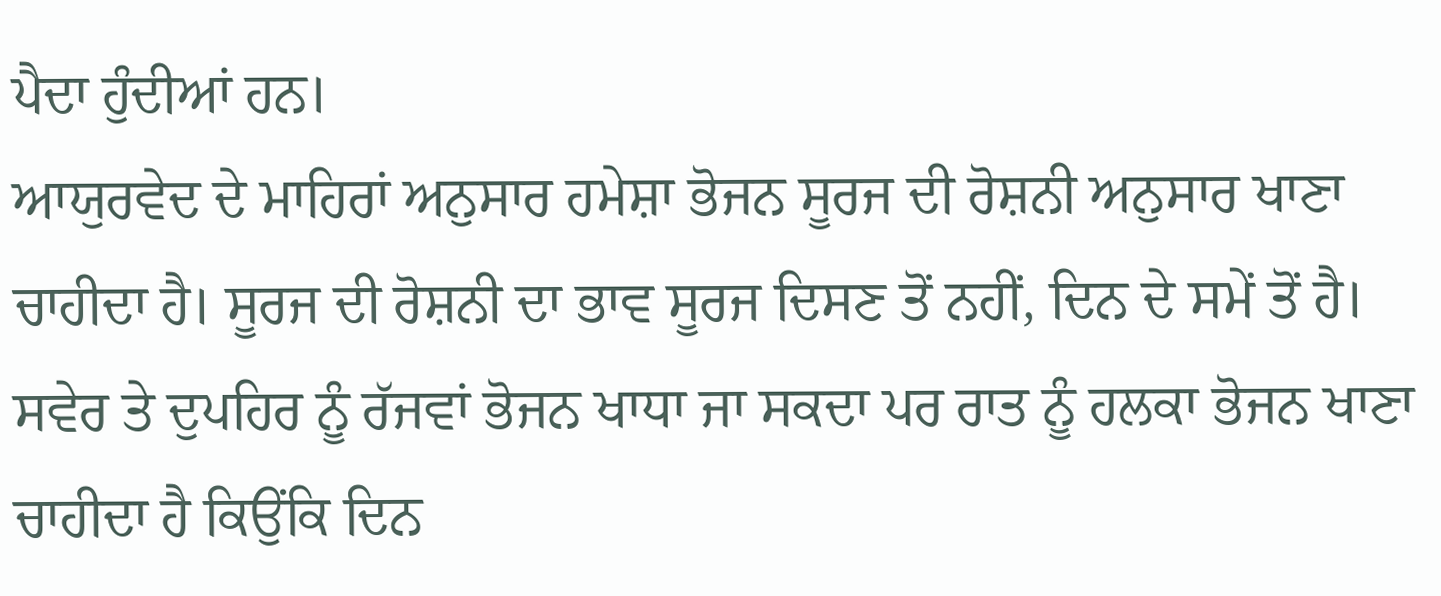ਪੈਦਾ ਹੁੰਦੀਆਂ ਹਨ।
ਆਯੁਰਵੇਦ ਦੇ ਮਾਹਿਰਾਂ ਅਨੁਸਾਰ ਹਮੇਸ਼ਾ ਭੋਜਨ ਸੂਰਜ ਦੀ ਰੋਸ਼ਨੀ ਅਨੁਸਾਰ ਖਾਣਾ ਚਾਹੀਦਾ ਹੈ। ਸੂਰਜ ਦੀ ਰੋਸ਼ਨੀ ਦਾ ਭਾਵ ਸੂਰਜ ਦਿਸਣ ਤੋਂ ਨਹੀਂ, ਦਿਨ ਦੇ ਸਮੇਂ ਤੋਂ ਹੈ। ਸਵੇਰ ਤੇ ਦੁਪਹਿਰ ਨੂੰ ਰੱਜਵਾਂ ਭੋਜਨ ਖਾਧਾ ਜਾ ਸਕਦਾ ਪਰ ਰਾਤ ਨੂੰ ਹਲਕਾ ਭੋਜਨ ਖਾਣਾ ਚਾਹੀਦਾ ਹੈ ਕਿਉਂਕਿ ਦਿਨ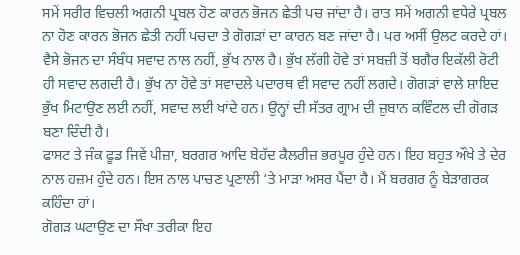ਸਮੇਂ ਸਰੀਰ ਵਿਚਲੀ ਅਗਨੀ ਪ੍ਰਬਲ ਹੋਣ ਕਾਰਨ ਭੋਜਨ ਛੇਤੀ ਪਚ ਜਾਂਦਾ ਹੈ। ਰਾਤ ਸਮੇਂ ਅਗਨੀ ਵਧੇਰੇ ਪ੍ਰਬਲ ਨਾ ਹੋਣ ਕਾਰਨ ਭੋਜਨ ਛੇਤੀ ਨਹੀਂ ਪਚਦਾ ਤੇ ਗੋਗੜਾਂ ਦਾ ਕਾਰਨ ਬਣ ਜਾਂਦਾ ਹੈ। ਪਰ ਅਸੀਂ ਉਲਟ ਕਰਦੇ ਹਾਂ।
ਵੈਸੇ ਭੋਜਨ ਦਾ ਸੰਬੰਧ ਸਵਾਦ ਨਾਲ ਨਹੀਂ, ਭੁੱਖ ਨਾਲ ਹੈ। ਭੁੱਖ ਲੱਗੀ ਹੋਵੇ ਤਾਂ ਸਬਜ਼ੀ ਤੋਂ ਬਗੈਰ ਇਕੱਲੀ ਰੋਟੀ ਹੀ ਸਵਾਦ ਲਗਦੀ ਹੈ। ਭੁੱਖ ਨਾ ਹੋਵੇ ਤਾਂ ਸਵਾਦਲੇ ਪਦਾਰਥ ਵੀ ਸਵਾਦ ਨਹੀਂ ਲਗਦੇ। ਗੋਗੜਾਂ ਵਾਲੇ ਸ਼ਾਇਦ ਭੁੱਖ ਮਿਟਾਉਣ ਲਈ ਨਹੀਂ, ਸਵਾਦ ਲਈ ਖਾਂਦੇ ਹਨ। ਉਨ੍ਹਾਂ ਦੀ ਸੱਤਰ ਗ੍ਰਾਮ ਦੀ ਜ਼ੁਬਾਨ ਕਵਿੰਟਲ ਦੀ ਗੋਗੜ ਬਣਾ ਦਿੰਦੀ ਹੈ।
ਫਾਸਟ ਤੇ ਜੰਕ ਫੂਡ ਜਿਵੇਂ ਪੀਜ਼ਾ, ਬਰਗਰ ਆਦਿ ਬੇਹੱਦ ਕੈਲਰੀਜ਼ ਭਰਪੂਰ ਹੁੰਦੇ ਹਨ। ਇਹ ਬਹੁਤ ਔਖੇ ਤੇ ਦੇਰ ਨਾਲ ਹਜ਼ਮ ਹੁੰਦੇ ਹਨ। ਇਸ ਨਾਲ ਪਾਚਣ ਪ੍ਰਣਾਲੀ ‘ਤੇ ਮਾੜਾ ਅਸਰ ਪੈਂਦਾ ਹੈ। ਮੈਂ ਬਰਗਰ ਨੂੰ ਬੇੜਾਗਰਕ ਕਹਿੰਦਾ ਹਾਂ।
ਗੋਗੜ ਘਟਾਉਣ ਦਾ ਸੌਖਾ ਤਰੀਕਾ ਇਹ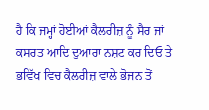ਹੈ ਕਿ ਜਮ੍ਹਾਂ ਹੋਈਆਂ ਕੈਲਰੀਜ਼ ਨੂੰ ਸੈਰ ਜਾਂ ਕਸਰਤ ਆਦਿ ਦੁਆਰਾ ਨਸ਼ਟ ਕਰ ਦਿਓ ਤੇ ਭਵਿੱਖ ਵਿਚ ਕੈਲਰੀਜ਼ ਵਾਲੇ ਭੋਜਨ ਤੋਂ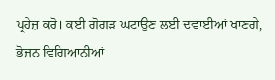ਪ੍ਰਹੇਜ਼ ਕਰੋ। ਕਈ ਗੋਗੜ ਘਟਾਉਣ ਲਈ ਦਵਾਈਆਂ ਖਾਣਗੇ, ਭੋਜਨ ਵਿਗਿਆਨੀਆਂ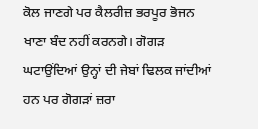ਕੋਲ ਜਾਣਗੇ ਪਰ ਕੈਲਰੀਜ਼ ਭਰਪੂਰ ਭੋਜਨ ਖਾਣਾ ਬੰਦ ਨਹੀਂ ਕਰਨਗੇ। ਗੋਗੜ ਘਟਾਉਂਦਿਆਂ ਉਨ੍ਹਾਂ ਦੀ ਜੇਬਾਂ ਢਿਲਕ ਜਾਂਦੀਆਂ ਹਨ ਪਰ ਗੋਗੜਾਂ ਜ਼ਰਾ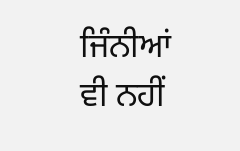ਜਿੰਨੀਆਂ ਵੀ ਨਹੀਂ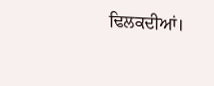ਢਿਲਕਦੀਆਂ।